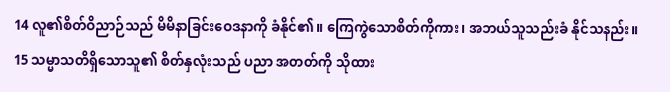14 လူ၏စိတ်ဝိညာဉ်သည် မိမိနာခြင်းဝေဒနာကို ခံနိုင်၏။ ကြေကွဲသောစိတ်ကိုကား၊ အဘယ်သူသည်းခံ နိုင်သနည်း။
15 သမ္မာသတိရှိသောသူ၏ စိတ်နှလုံးသည် ပညာ အတတ်ကို သိုထား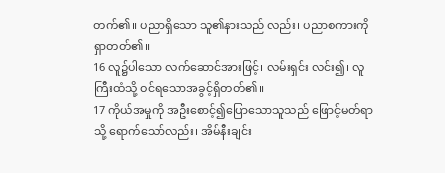တက်၏။ ပညာရှိသော သူ၏နားသည် လည်း၊ ပညာစကားကို ရှာတတ်၏။
16 လူ၌ပါသော လက်ဆောင်အားဖြင့်၊ လမ်းရှင်း လင်း၍၊ လူကြီးထံသို့ ဝင်ရသောအခွင့်ရှိတတ်၏။
17 ကိုယ်အမှုကို အဦးစောင့်၍ပြောသောသူသည် ဖြောင့်မတ်ရာသို့ ရောက်သော်လည်း၊ အိမ်နီးချင်း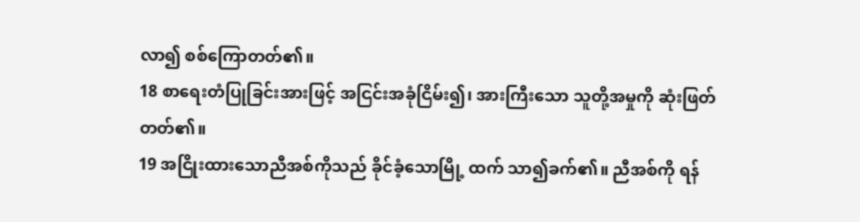လာ၍ စစ်ကြောတတ်၏။
18 စာရေးတံပြုခြင်းအားဖြင့် အငြင်းအခုံငြိမ်း၍၊ အားကြီးသော သူတို့အမှုကို ဆုံးဖြတ်တတ်၏။
19 အငြိုးထားသောညီအစ်ကိုသည် ခိုင်ခံ့သောမြို့ ထက် သာ၍ခက်၏။ ညီအစ်ကို ရန်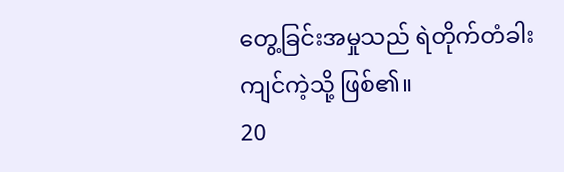တွေ့ခြင်းအမှုသည် ရဲတိုက်တံခါးကျင်ကဲ့သို့ ဖြစ်၏။
20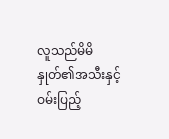လူသည်မိမိနှုတ်၏အသီးနှင့်ဝမ်းပြည့်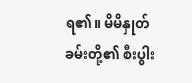ရ၏။ မိမိနှုတ်ခမ်းတို့၏ စီးပွါး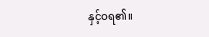နှင့်ဝရ၏။